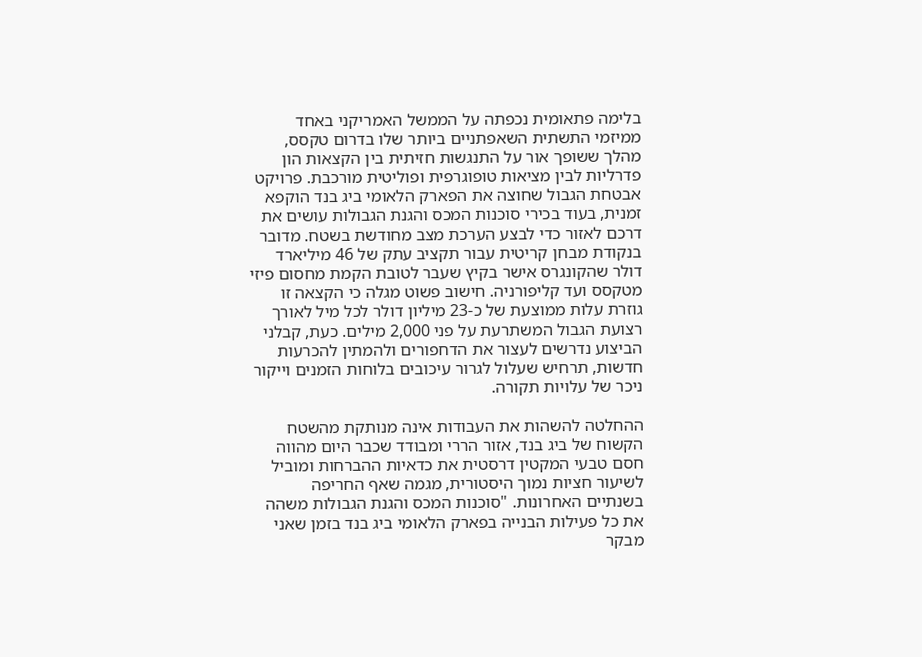בלימה פתאומית נכפתה על הממשל האמריקני באחד ממיזמי התשתית השאפתניים ביותר שלו בדרום טקסס, מהלך ששופך אור על התנגשות חזיתית בין הקצאות הון פדרליות לבין מציאות טופוגרפית ופוליטית מורכבת. פרויקט אבטחת הגבול שחוצה את הפארק הלאומי ביג בנד הוקפא זמנית, בעוד בכירי סוכנות המכס והגנת הגבולות עושים את דרכם לאזור כדי לבצע הערכת מצב מחודשת בשטח. מדובר בנקודת מבחן קריטית עבור תקציב עתק של 46 מיליארד דולר שהקונגרס אישר בקיץ שעבר לטובת הקמת מחסום פיזי מטקסס ועד קליפורניה. חישוב פשוט מגלה כי הקצאה זו גוזרת עלות ממוצעת של כ-23 מיליון דולר לכל מיל לאורך רצועת הגבול המשתרעת על פני 2,000 מילים. כעת, קבלני הביצוע נדרשים לעצור את הדחפורים ולהמתין להכרעות חדשות, תרחיש שעלול לגרור עיכובים בלוחות הזמנים וייקור ניכר של עלויות תקורה.

ההחלטה להשהות את העבודות אינה מנותקת מהשטח הקשוח של ביג בנד, אזור הררי ומבודד שכבר היום מהווה חסם טבעי המקטין דרסטית את כדאיות ההברחות ומוביל לשיעור חציות נמוך היסטורית, מגמה שאף החריפה בשנתיים האחרונות. "סוכנות המכס והגנת הגבולות משהה את כל פעילות הבנייה בפארק הלאומי ביג בנד בזמן שאני מבקר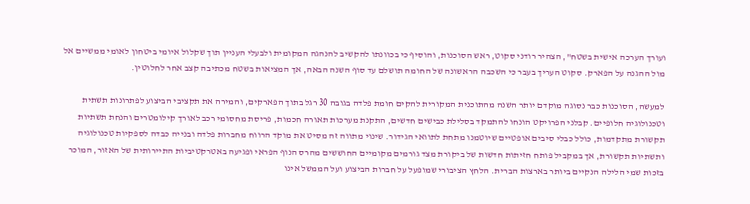ועורך הערכה אישית בשטח", הצהיר רודני סקוט, ראש הסוכנות, והוסיף כי בכוונתו להקשיב להנהגה המקומית ולבעלי העניין תוך שקלול איומי ביטחון לאומי ממשיים אל מול ההגנה על הפארק. סקוט העריך בעבר כי השכבה הראשונה של החומה תושלם עד סוף השנה הבאה, אך המציאות בשטח מכתיבה קצב אחר לחלוטין.

למעשה, הסוכנות כבר נסוגה מוקדם יותר השנה מהתוכנית המקורית להקים חומת פלדה בגובה 30 רגל בתוך הפארקים, והמירה את תקציבי הביצוע לפתרונות תשתית וטכנולוגיה חלופיים. קבלני הפרויקט הונחו להתמקד בסלילת כבישים חדשים, התקנת מערכות תאורה חכמות, פריסת מחסומי רכב לאורך קילומטרים והנחת תשתיות תקשורת מתקדמות, כולל כבלי סיבים אופטיים שיוטמנו מתחת לתוואי הגידור. שינוי מתווה זה מסיט את מוקד הרווח מחברות פלדה ובנייה כבדה לספקיות טכנולוגיה ותשתיות תקשורת, אך במקביל פותח חזיתות חדשות של ביקורת מצד גורמים מקומיים החוששים מהרס הנוף הפראי ופגיעה באטרקטיביות התיירותית של האזור, המוכר בזכות שמי הלילה הנקיים ביותר בארצות הברית. הלחץ הציבורי שמופעל על חברות הביצוע ועל הממשל אינו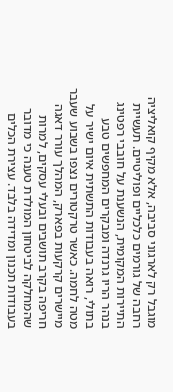מוגבל רק לארגוני סביבה, אלא מקיף קואליציה רחבה של גורמים כלכליים ופוליטיים. תעשיית התיירות המקומית, הנשענת על חובבי רפטינג בנהר הריו גרנדה ומבקרים המחפשים טבע בתולי, רואה בעבודות התשתית איום ישיר על מטה לחמה. כאשר טרקטורים נצפו בשבוע שעבר מיישרים קרקעות בפארק, המהלך עורר דאגה חריפה בקרב תושבים ובעלי עסקים, למרות שהמחלקה לביטחון המולדת טענה כי מדובר בעבודות תכנון ומדידה בלבד. עצירת הכלים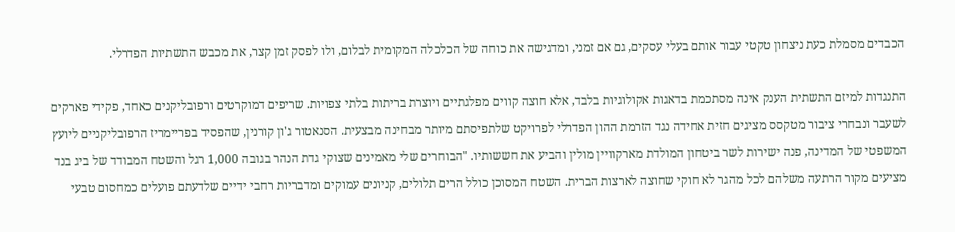הכבדים מסמלת כעת ניצחון טקטי עבור אותם בעלי עסקים, גם אם זמני, ומדגישה את כוחה של הכלכלה המקומית לבלום, ולו לפסק זמן קצר, את מכבש התשתיות הפדרלי.

התנגדות למיזם התשתית הענק אינה מסתכמת בדאגות אקולוגיות בלבד, אלא חוצה קווים מפלגתיים ויוצרת בריתות בלתי צפויות. שריפים דמוקרטים ורפובליקנים כאחד, פקידי פארקים לשעבר ונבחרי ציבור מטקסס מציגים חזית אחידה נגד הזרמת ההון הפדרלי לפרויקט שלתפיסתם מיותר מבחינה מבצעית. הסנאטור ג'ון קורנין, שהפסיד בפריימריז הרפובליקניים ליועץ המשפטי של המדינה, פנה ישירות לשר ביטחון המולדת מארקוויין מולין והביע את חששותיו. "הבוחרים שלי מאמינים שצוקי גדת הנהר בגובה 1,000 רגל והשטח המבודד של ביג בנד מציעים מקור הרתעה משלהם לכל מהגר לא חוקי שחוצה לארצות הברית. השטח המסוכן כולל הרים תלולים, קניונים עמוקים ומדבריות רחבי ידיים שלדעתם פועלים כמחסום טבעי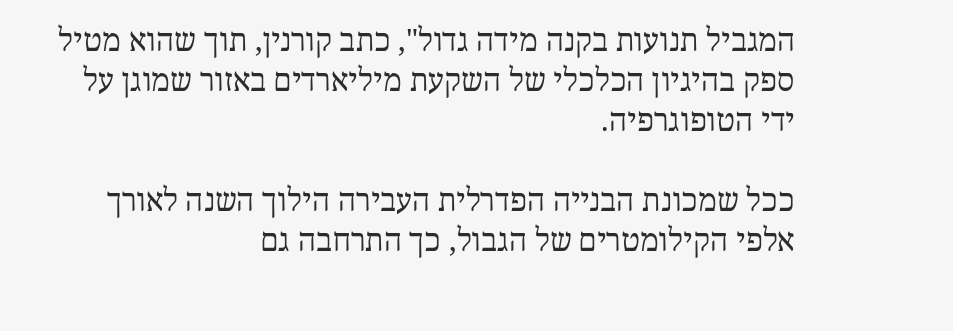המגביל תנועות בקנה מידה גדול", כתב קורנין, תוך שהוא מטיל ספק בהיגיון הכלכלי של השקעת מיליארדים באזור שמוגן על ידי הטופוגרפיה.

ככל שמכונת הבנייה הפדרלית העבירה הילוך השנה לאורך אלפי הקילומטרים של הגבול, כך התרחבה גם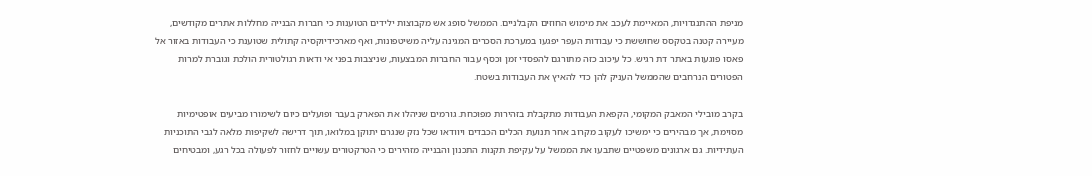מניפת ההתנגדויות, המאיימת לעכב את מימוש החוזים הקבלניים. הממשל סופג אש מקבוצות ילידים הטוענות כי חברות הבנייה מחללות אתרים מקודשים, מעיירה קטנה בטקסס שחוששת כי עבודות העפר יפגעו במערכת הסכרים המגינה עליה משיטפונות, ואף מארכידיוקסיה קתולית שטוענת כי העבודות באזור אל פאסו פוגעות באתר דת רגיש. כל עיכוב כזה מתורגם להפסדי זמן וכסף עבור החברות המבצעות, שניצבות בפני אי ודאות רגולטורית הולכת וגוברת למרות הפטורים הנרחבים שהממשל העניק להן כדי להאיץ את העבודות בשטח.

בקרב מובילי המאבק המקומי, הקפאת העבודות מתקבלת בזהירות מפוכחת. גורמים שניהלו את הפארק בעבר ופועלים כיום לשימורו מביעים אופטימיות מסוימת, אך מבהירים כי ימשיכו לעקוב מקרוב אחר תנועת הכלים הכבדים ויוודאו שכל נזק שנגרם יתוקן במלואו, תוך דרישה לשקיפות מלאה לגבי התוכניות העתידיות. גם ארגונים משפטיים שתבעו את הממשל על עקיפת תקנות התכנון והבנייה מזהירים כי הטרקטורים עשויים לחזור לפעולה בכל רגע, ומבטיחים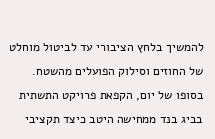להמשיך בלחץ הציבורי עד לביטול מוחלט של החוזים וסילוק הפועלים מהשטח. בסופו של יום, הקפאת פרויקט התשתית בביג בנד ממחישה היטב כיצד תקציבי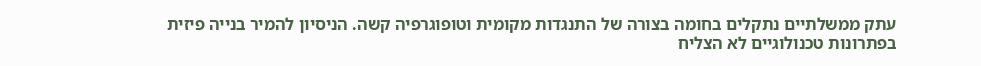עתק ממשלתיים נתקלים בחומה בצורה של התנגדות מקומית וטופוגרפיה קשה. הניסיון להמיר בנייה פיזית בפתרונות טכנולוגיים לא הצליח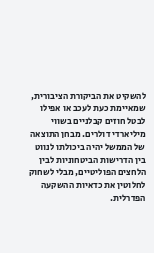להשקיט את הביקורת הציבורית, שמאיימת כעת לעכב או אפילו לבטל חוזים קבלניים בשווי מיליארדי דולרים. מבחן התוצאה של הממשל יהיה ביכולתו לנווט בין הדרישות הביטחוניות לבין הלחצים הפוליטיים, מבלי לשחוק לחלוטין את כדאיות ההשקעה הפדרלית.